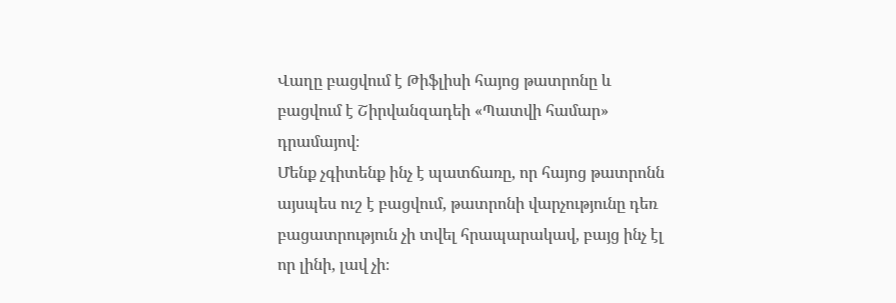Վաղը բացվում է Թիֆլիսի հայոց թատրոնը և բացվում է Շիրվանզադեի «Պատվի համար» դրամայով։
Մենք չգիտենք ինչ է պատճառը, որ հայոց թատրոնն այսպես ուշ է բացվում, թատրոնի վարչությունը դեռ բացատրություն չի տվել հրապարակավ, բայց ինչ էլ որ լինի, լավ չի։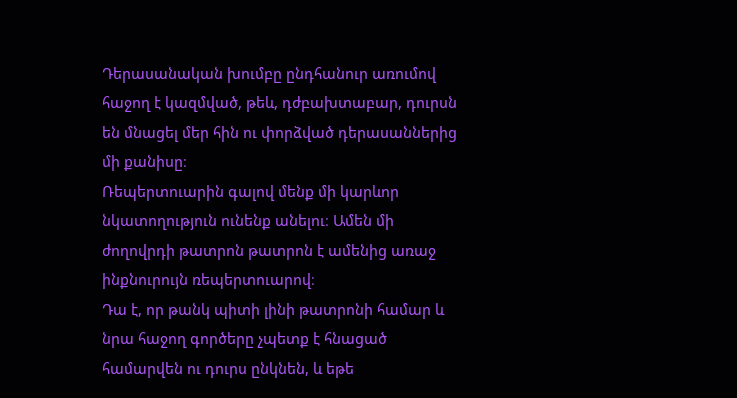Դերասանական խումբը ընդհանուր առումով հաջող է կազմված, թեև, դժբախտաբար, դուրսն են մնացել մեր հին ու փորձված դերասաններից մի քանիսը։
Ռեպերտուարին գալով մենք մի կարևոր նկատողություն ունենք անելու։ Ամեն մի ժողովրդի թատրոն թատրոն է ամենից առաջ ինքնուրույն ռեպերտուարով։
Դա է, որ թանկ պիտի լինի թատրոնի համար և նրա հաջող գործերը չպետք է հնացած համարվեն ու դուրս ընկնեն, և եթե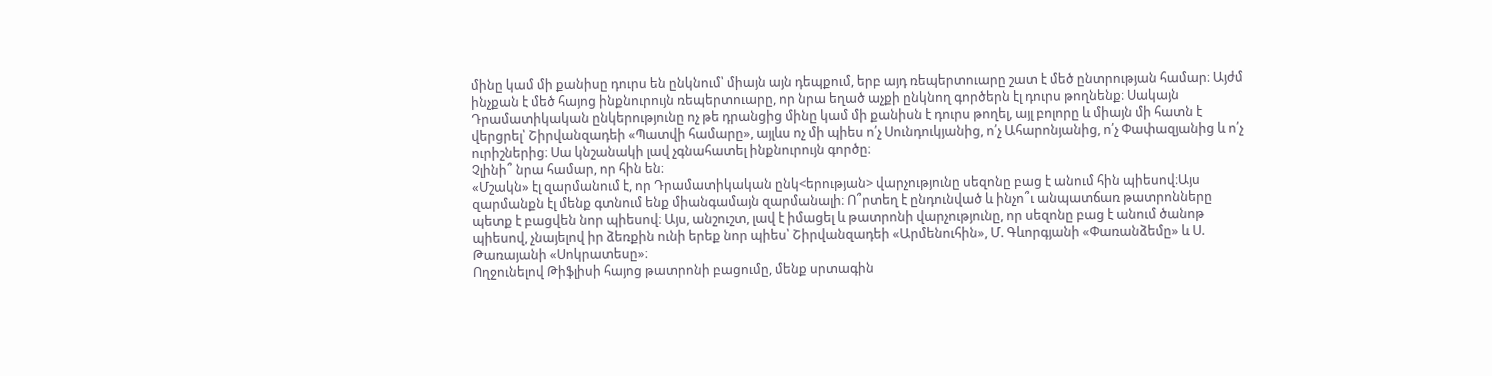մինը կամ մի քանիսը դուրս են ընկնում՝ միայն այն դեպքում, երբ այդ ռեպերտուարը շատ է մեծ ընտրության համար։ Այժմ ինչքան է մեծ հայոց ինքնուրույն ռեպերտուարը, որ նրա եղած աչքի ընկնող գործերն էլ դուրս թողնենք։ Սակայն Դրամատիկական ընկերությունը ոչ թե դրանցից մինը կամ մի քանիսն է դուրս թողել, այլ բոլորը և միայն մի հատն է վերցրել՝ Շիրվանզադեի «Պատվի համարը», այլևս ոչ մի պիես ո՛չ Սունդուկյանից, ո՛չ Ահարոնյանից, ո՛չ Փափազյանից և ո՛չ ուրիշներից։ Սա կնշանակի լավ չգնահատել ինքնուրույն գործը։
Չլինի՞ նրա համար, որ հին են։
«Մշակն» էլ զարմանում է, որ Դրամատիկական ընկ<երության> վարչությունը սեզոնը բաց է անում հին պիեսով։Այս զարմանքն էլ մենք գտնում ենք միանգամայն զարմանալի։ Ո՞րտեղ է ընդունված և ինչո՞ւ անպատճառ թատրոնները պետք է բացվեն նոր պիեսով։ Այս, անշուշտ, լավ է իմացել և թատրոնի վարչությունը, որ սեզոնը բաց է անում ծանոթ պիեսով, չնայելով իր ձեռքին ունի երեք նոր պիես՝ Շիրվանզադեի «Արմենուհին», Մ. Գևորգյանի «Փառանձեմը» և Ս. Թառայանի «Սոկրատեսը»։
Ողջունելով Թիֆլիսի հայոց թատրոնի բացումը, մենք սրտագին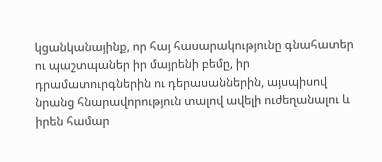կցանկանայինք, որ հայ հասարակությունը գնահատեր ու պաշտպաներ իր մայրենի բեմը, իր դրամատուրգներին ու դերասաններին, այսպիսով նրանց հնարավորություն տալով ավելի ուժեղանալու և իրեն համար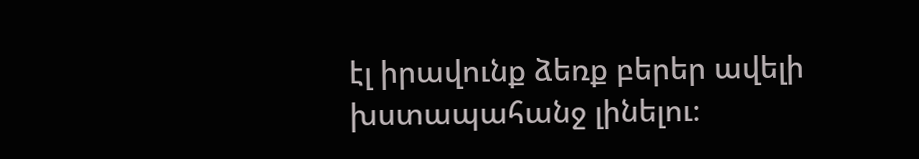էլ իրավունք ձեռք բերեր ավելի խստապահանջ լինելու։